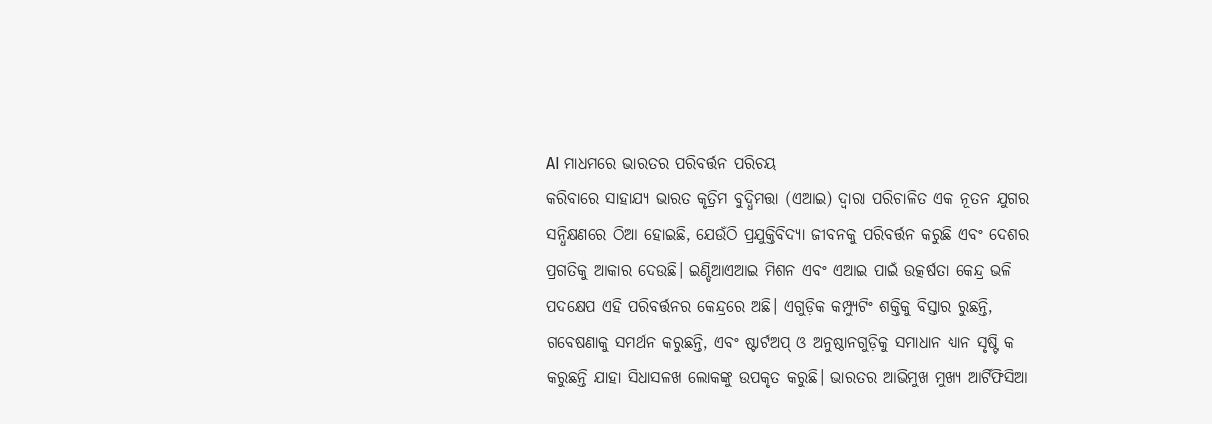AI ମାଧମରେ ଭାରତର ପରିବର୍ତ୍ତନ ପରିଚୟ
କରିବାରେ ସାହାଯ୍ୟ ଭାରତ କୃତ୍ରିମ ବୁଦ୍ଧିମତ୍ତା (ଏଆଇ) ଦ୍ବାରା ପରିଚାଳିତ ଏକ ନୂତନ ଯୁଗର ସନ୍ଧିକ୍ଷଣରେ ଠିଆ ହୋଇଛି, ଯେଉଁଠି ପ୍ରଯୁକ୍ତିବିଦ୍ୟା ଜୀବନକୁ ପରିବର୍ତ୍ତନ କରୁଛି ଏବଂ ଦେଶର ପ୍ରଗତିକୁ ଆକାର ଦେଉଛି। ଇଣ୍ଡିଆଏଆଇ ମିଶନ ଏବଂ ଏଆଇ ପାଇଁ ଉତ୍କର୍ଷତା କେନ୍ଦ୍ର ଭଳି ପଦକ୍ଷେପ ଏହି ପରିବର୍ତ୍ତନର କେନ୍ଦ୍ରରେ ଅଛି। ଏଗୁଡ଼ିକ କମ୍ପ୍ୟୁଟିଂ ଶକ୍ତିକୁ ବିସ୍ତାର ରୁଛନ୍ତି, ଗବେଷଣାକୁ ସମର୍ଥନ କରୁଛନ୍ତି, ଏବଂ ଷ୍ଟାର୍ଟଅପ୍ ଓ ଅନୁଷ୍ଠାନଗୁଡ଼ିକୁ ସମାଧାନ ଧ୍ଯାନ ସୃଷ୍ଟି କ କରୁଛନ୍ତି ଯାହା ସିଧାସଳଖ ଲୋକଙ୍କୁ ଉପକୃତ କରୁଛି। ଭାରତର ଆଭିମୁଖ ମୁଖ୍ଯ ଆର୍ଟିଫିସିଆ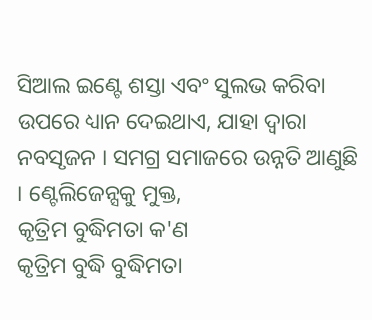ସିଆଲ ଇଣ୍ଟେ ଶସ୍ତା ଏବଂ ସୁଲଭ କରିବା ଉପରେ ଧ୍ୟାନ ଦେଇଥାଏ, ଯାହା ଦ୍ବାରା ନବସୃଜନ । ସମଗ୍ର ସମାଜରେ ଉନ୍ନତି ଆଣୁଛି । ଣ୍ଟେଲିଜେନ୍ସକୁ ମୁକ୍ତ,
କୃତ୍ରିମ ବୁଦ୍ଧିମତା କ'ଣ
କୃତ୍ରିମ ବୁଦ୍ଧି ବୁଦ୍ଧିମତା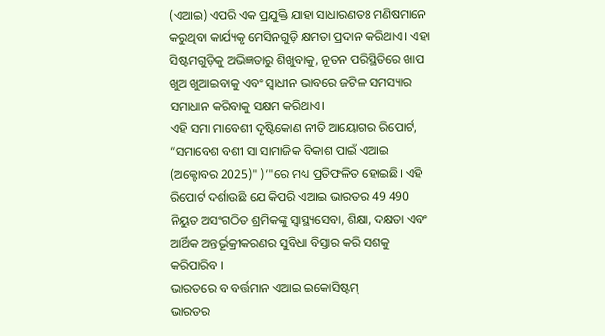(ଏଆଇ) ଏପରି ଏକ ପ୍ରଯୁକ୍ତି ଯାହା ସାଧାରଣତଃ ମଣିଷମାନେ କରୁଥିବା କାର୍ଯ୍ୟକୃ ମେସିନଗୁଡ଼ି କ୍ଷମତା ପ୍ରଦାନ କରିଥାଏ। ଏହା ସିଷ୍ଟମଗୁଡ଼ିକୁ ଅଭିଜ୍ଞତାରୁ ଶିଖୁବାକୁ, ନୂତନ ପରିସ୍ଥିତିରେ ଖାପ ଖୁଅ ଖୁଆଇବାକୁ ଏବଂ ସ୍ବାଧୀନ ଭାବରେ ଜଟିଳ ସମସ୍ୟାର ସମାଧାନ କରିବାକୁ ସକ୍ଷମ କରିଥାଏ।
ଏହି ସମା ମାବେଶୀ ଦୃଷ୍ଟିକୋଣ ନୀତି ଆୟୋଗର ରିପୋର୍ଟ, “ସମାବେଶ ବଶୀ ସା ସାମାଜିକ ବିକାଶ ପାଇଁ ଏଆଇ (ଅକ୍ଟୋବର 2025)" )’"ରେ ମଧ୍ୟ ପ୍ରତିଫଳିତ ହୋଇଛି। ଏହି ରିପୋର୍ଟ ଦର୍ଶାଉଛି ଯେ କିପରି ଏଆଇ ଭାରତର 49 490 ନିୟୁତ ଅସଂଗଠିତ ଶ୍ରମିକଙ୍କୁ ସ୍ବାସ୍ଥ୍ୟସେବା, ଶିକ୍ଷା, ଦକ୍ଷତା ଏବଂ ଆର୍ଥିକ ଅନ୍ତର୍ଭୂକ୍ରୀକରଣର ସୁବିଧା ବିସ୍ତାର କରି ସଶକୁ କରିପାରିବ ।
ଭାରତରେ ବ ବର୍ତ୍ତମାନ ଏଆଇ ଇକୋସିଷ୍ଟମ୍
ଭାରତର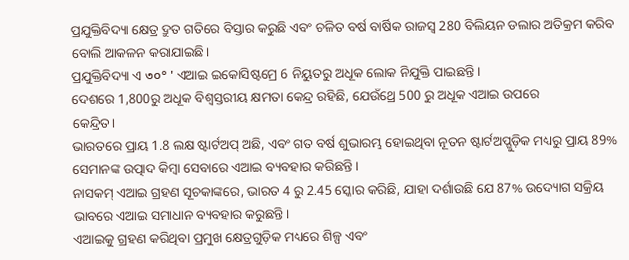ପ୍ରଯୁକ୍ତିବିଦ୍ୟା କ୍ଷେତ୍ର ଦ୍ରୁତ ଗତିରେ ବିସ୍ତାର କରୁଛି ଏବଂ ଚଳିତ ବର୍ଷ ବାର୍ଷିକ ରାଜସ୍ବ 280 ବିଲିୟନ ଡଲାର ଅତିକ୍ରମ କରିବ ବୋଲି ଆକଳନ କରାଯାଇଛି।
ପ୍ରଯୁକ୍ତିବିଦ୍ୟା ଏ ৩০° ' ଏଆଇ ଇକୋସିଷ୍ଟମ୍ରେ 6 ନିୟୁତରୁ ଅଧୂକ ଲୋକ ନିଯୁକ୍ତି ପାଇଛନ୍ତି।
ଦେଶରେ 1,800ରୁ ଅଧୂକ ବିଶ୍ବସ୍ତରୀୟ କ୍ଷମତା କେନ୍ଦ୍ର ରହିଛି, ଯେଉଁଥ୍ରେ 500 ରୁ ଅଧୂକ ଏଆଇ ଉପରେ
କେନ୍ଦ୍ରିତ।
ଭାରତରେ ପ୍ରାୟ 1.8 ଲକ୍ଷ ଷ୍ଟାର୍ଟଅପ୍ ଅଛି, ଏବଂ ଗତ ବର୍ଷ ଶୁଭାରମ୍ଭ ହୋଇଥିବା ନୂତନ ଷ୍ଟାର୍ଟଅପ୍ଗୁଡ଼ିକ ମଧ୍ୟରୁ ପ୍ରାୟ 89% ସେମାନଙ୍କ ଉତ୍ପାଦ କିମ୍ବା ସେବାରେ ଏଆଇ ବ୍ୟବହାର କରିଛନ୍ତି।
ନାସକମ୍ ଏଆଇ ଗ୍ରହଣ ସୂଚକାଙ୍କରେ, ଭାରତ 4 ରୁ 2.45 ସ୍କୋର କରିଛି, ଯାହା ଦର୍ଶାଉଛି ଯେ 87% ଉଦ୍ୟୋଗ ସକ୍ରିୟ ଭାବରେ ଏଆଇ ସମାଧାନ ବ୍ୟବହାର କରୁଛନ୍ତି।
ଏଆଇକୁ ଗ୍ରହଣ କରିଥିବା ପ୍ରମୁଖ କ୍ଷେତ୍ରଗୁଡ଼ିକ ମଧ୍ୟରେ ଶିଳ୍ପ ଏବଂ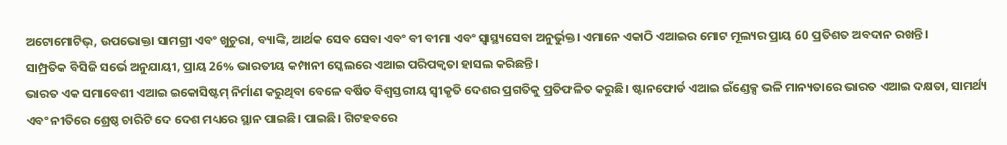ଅଟୋମୋଟିଭ୍, ଉପଭୋକ୍ତା ସାମଗ୍ରୀ ଏବଂ ଖୁଚୁରା, ବ୍ୟାଙ୍କି, ଆର୍ଥକ ସେବ ସେବା ଏବଂ ବୀ ବୀମା ଏବଂ ସ୍ବାସ୍ଥ୍ୟସେବା ଅନୁର୍ଭୁକ୍ତ। ଏମାନେ ଏକାଠି ଏଆଇର ମୋଟ ମୂଲ୍ୟର ପ୍ରାୟ 60 ପ୍ରତିଶତ ଅବଦାନ ରଖନ୍ତି।
ସାମ୍ପ୍ରତିକ ବିସିଜି ସର୍ଭେ ଅନୁଯାୟୀ, ପ୍ରାୟ 26% ଭାରତୀୟ କମ୍ପାନୀ ସ୍କେଲରେ ଏଆଇ ପରିପକ୍ବତା ହାସଲ କରିଛନ୍ତି।
ଭାରତ ଏକ ସମାବେଶୀ ଏଆଇ ଇକୋସିଷ୍ଟମ୍ ନିର୍ମାଣ କରୁଥିବା ବେଳେ ବର୍ଷିତ ବିଶ୍ବସ୍ତରୀୟ ସ୍ବୀକୃତି ଦେଶର ପ୍ରଗତିକୁ ପ୍ରତିଫଳିତ କରୁଛି। ଷ୍ଟାନଫୋର୍ଡ ଏଆଇ ଇଁଣ୍ଡେକ୍ସ ଭଳି ମାନ୍ୟତାରେ ଭାରତ ଏଆଇ ଦକ୍ଷତା, ସାମର୍ଥ୍ୟ ଏବଂ ନୀତିରେ ଶ୍ରେଷ୍ଠ ଚାରିଟି ଦେ ଦେଶ ମଧ୍ୟରେ ସ୍ଥାନ ପାଇଛି। ପାଇଛି। ଗିଟହବରେ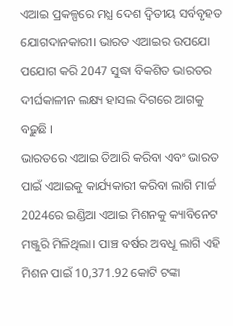ଏଆଇ ପ୍ରକଳ୍ପରେ ମଧ୍ଯ ଦେଶ ଦ୍ବିତୀୟ ସର୍ବବୃହତ ଯୋଗଦାନକାରୀ। ଭାରତ ଏଆଇର ଉପଯୋ ପଯୋଗ କରି 2047 ସୁଦ୍ଧା ବିକଶିତ ଭାରତର ଦୀର୍ଘକାଳୀନ ଲକ୍ଷ୍ୟ ହାସଲ ଦିଗରେ ଆଗକୁ ବଢ଼ୁଛି ।
ଭାରତରେ ଏଆଇ ତିଆରି କରିବା ଏବଂ ଭାରତ ପାଇଁ ଏଆଇକୁ କାର୍ଯ୍ୟକାରୀ କରିବା ଲାଗି ମାର୍ଚ୍ଚ 2024ରେ ଇଣ୍ଡିଆ ଏଆଇ ମିଶନକୁ କ୍ୟାବିନେଟ ମଞ୍ଜୁରି ମିଳିଥିଲା। ପାଞ୍ଚ ବର୍ଷର ଅବଧୂ ଲାଗି ଏହି ମିଶନ ପାଇଁ 10,371.92 କୋଟି ଟଙ୍କା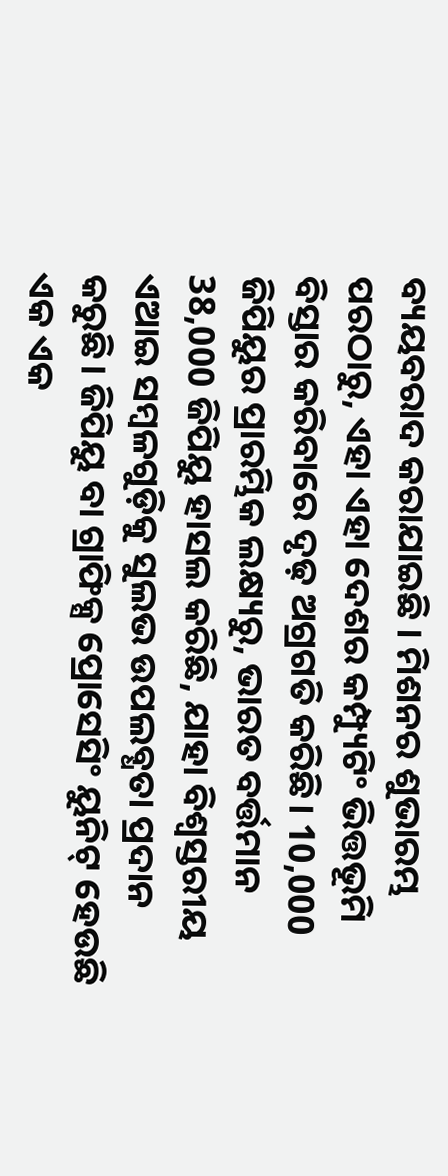ବ୍ୟୟବରାଦ କରାଯାଇଛି । ମିଶନର ଶୁଭାରମ୍ଭ ପରଠାରୁ, ଏହା ଏହା ଦେଶର କମ୍ପ୍ୟୁଟିଂ ଭିତ୍ତଭୂମି ବିସ୍ତାର କରିବାରେ ଦୃଢ଼ ଅଗ୍ରଗତି କରିଛି। 10,000 ଜିପିୟୁର ପ୍ରାରମ୍ଭିକ ଲକ୍ଷ୍ୟରୁ, ଭାରତ ବର୍ତ୍ତମାନ 38,000 ଜିପିୟୁ ହାସଲ କରିଛି, ଯାହା ବିଶ୍ବସ୍ତରୀୟ ଏଆଇ ସମ୍ବଳଗୁଡ଼ିକୁ ସୁଲଭ ଉପଲବ୍ଧତା ପ୍ରଦାନ କରୁଛି। ଜିପିୟୁ ବା ଗ୍ରାଫିକ୍ସ ପ୍ରୋସେସିଂ ୟୁନିଟ୍ ହେଉଛି ଏକ ଏକ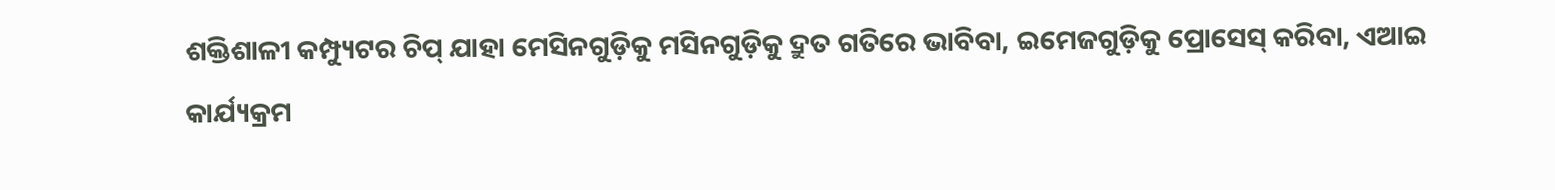ଶକ୍ତିଶାଳୀ କମ୍ପ୍ୟୁଟର ଚିପ୍ ଯାହା ମେସିନଗୁଡ଼ିକୁ ମସିନଗୁଡ଼ିକୁ ଦ୍ରୁତ ଗତିରେ ଭାବିବା, ଇମେଜଗୁଡ଼ିକୁ ପ୍ରୋସେସ୍ କରିବା, ଏଆଇ କାର୍ଯ୍ୟକ୍ରମ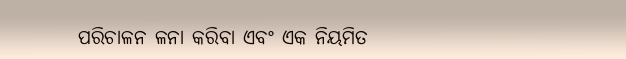ପରିଚାଳନ ଳନା କରିବା ଏବଂ ଏକ ନିୟମିତ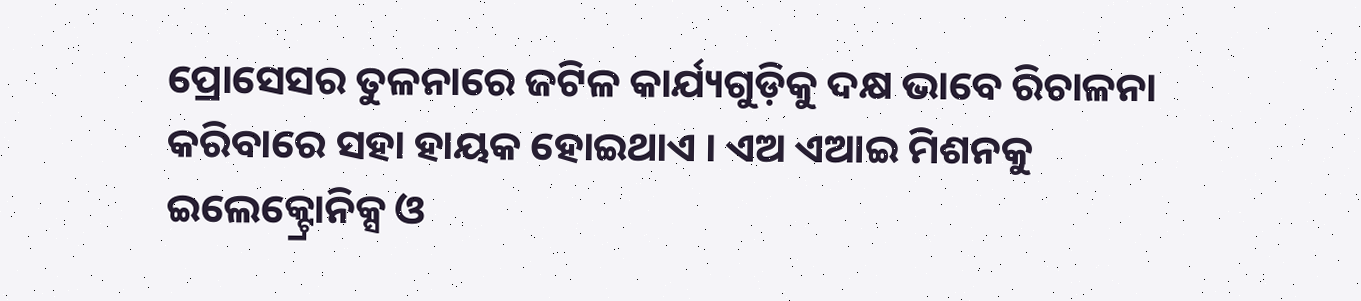ପ୍ରୋସେସର ତୁଳନାରେ ଜଟିଳ କାର୍ଯ୍ୟଗୁଡ଼ିକୁ ଦକ୍ଷ ଭାବେ ରିଚାଳନା କରିବାରେ ସହା ହାୟକ ହୋଇଥାଏ । ଏଅ ଏଆଇ ମିଶନକୁ ଇଲେକ୍ଟ୍ରୋନିକ୍ସ ଓ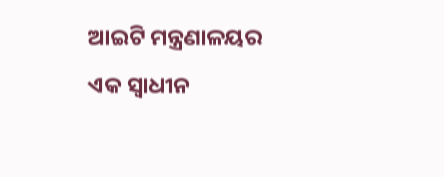ଆଇଟି ମନ୍ତ୍ରଣାଳୟର ଏକ ସ୍ବାଧୀନ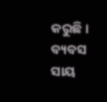କରୁଛି। ବ୍ୟବସ ସାୟ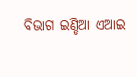ବିଭାଗ ଇଣ୍ଡିଆ ଏଆଇ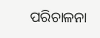ପରିଚାଳନା